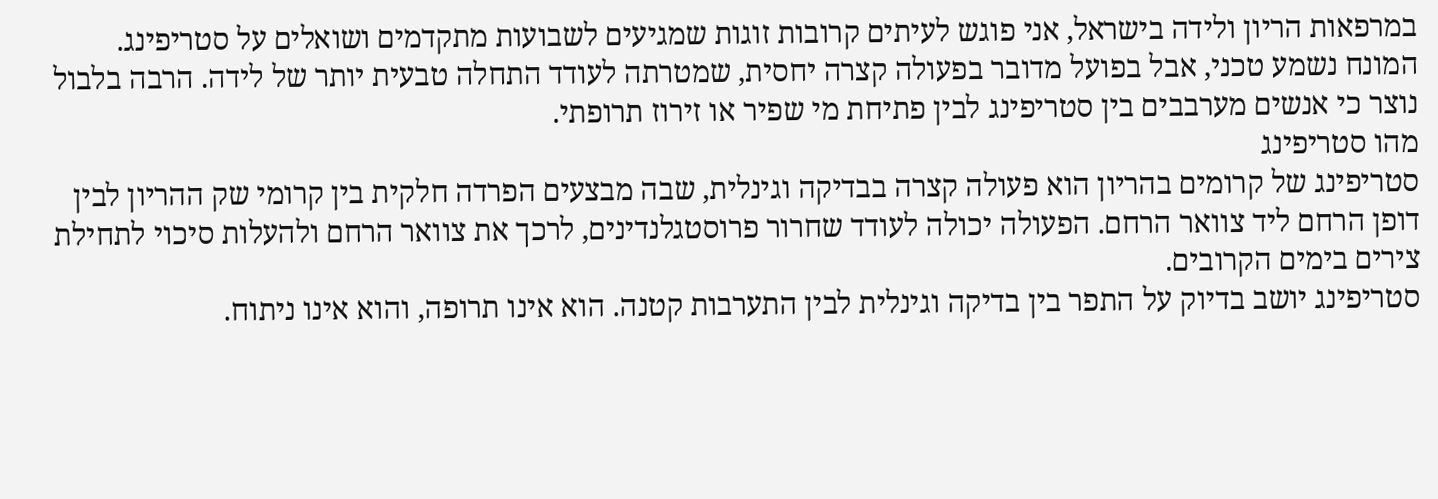במרפאות הריון ולידה בישראל, אני פוגש לעיתים קרובות זוגות שמגיעים לשבועות מתקדמים ושואלים על סטריפינג. המונח נשמע טכני, אבל בפועל מדובר בפעולה קצרה יחסית, שמטרתה לעודד התחלה טבעית יותר של לידה. הרבה בלבול נוצר כי אנשים מערבבים בין סטריפינג לבין פתיחת מי שפיר או זירוז תרופתי.
מהו סטריפינג
סטריפינג של קרומים בהריון הוא פעולה קצרה בבדיקה וגינלית, שבה מבצעים הפרדה חלקית בין קרומי שק ההריון לבין דופן הרחם ליד צוואר הרחם. הפעולה יכולה לעודד שחרור פרוסטגלנדינים, לרכך את צוואר הרחם ולהעלות סיכוי לתחילת צירים בימים הקרובים.
סטריפינג יושב בדיוק על התפר בין בדיקה וגינלית לבין התערבות קטנה. הוא אינו תרופה, והוא אינו ניתוח.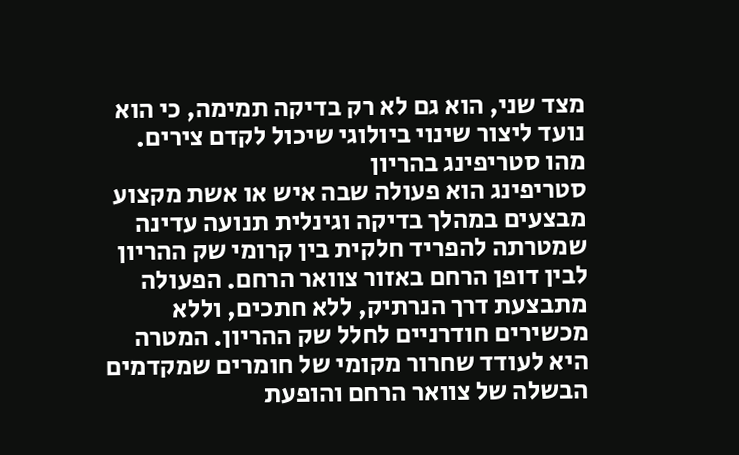מצד שני, הוא גם לא רק בדיקה תמימה, כי הוא נועד ליצור שינוי ביולוגי שיכול לקדם צירים.
מהו סטריפינג בהריון
סטריפינג הוא פעולה שבה איש או אשת מקצוע מבצעים במהלך בדיקה וגינלית תנועה עדינה שמטרתה להפריד חלקית בין קרומי שק ההריון לבין דופן הרחם באזור צוואר הרחם. הפעולה מתבצעת דרך הנרתיק, ללא חתכים, וללא מכשירים חודרניים לחלל שק ההריון. המטרה היא לעודד שחרור מקומי של חומרים שמקדמים הבשלה של צוואר הרחם והופעת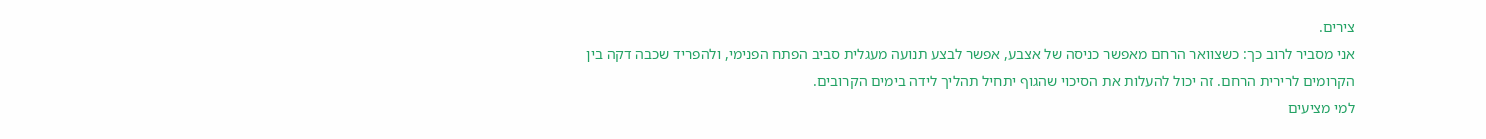צירים.
אני מסביר לרוב כך: כשצוואר הרחם מאפשר כניסה של אצבע, אפשר לבצע תנועה מעגלית סביב הפתח הפנימי, ולהפריד שכבה דקה בין הקרומים לרירית הרחם. זה יכול להעלות את הסיכוי שהגוף יתחיל תהליך לידה בימים הקרובים.
למי מציעים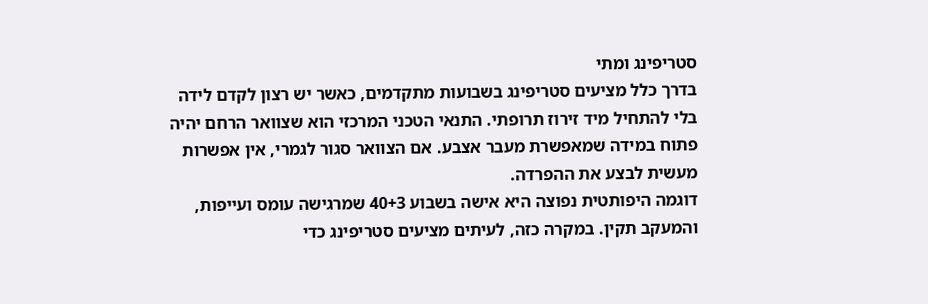סטריפינג ומתי
בדרך כלל מציעים סטריפינג בשבועות מתקדמים, כאשר יש רצון לקדם לידה בלי להתחיל מיד זירוז תרופתי. התנאי הטכני המרכזי הוא שצוואר הרחם יהיה פתוח במידה שמאפשרת מעבר אצבע. אם הצוואר סגור לגמרי, אין אפשרות מעשית לבצע את ההפרדה.
דוגמה היפותטית נפוצה היא אישה בשבוע 40+3 שמרגישה עומס ועייפות, והמעקב תקין. במקרה כזה, לעיתים מציעים סטריפינג כדי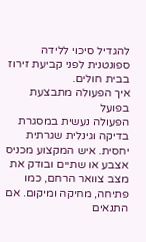להגדיל סיכוי ללידה ספונטנית לפני קביעת זירוז בבית חולים.
איך הפעולה מתבצעת בפועל
הפעולה נעשית במסגרת בדיקה וגינלית שגרתית יחסית. איש המקצוע מכניס אצבע או שתיים ובודק את מצב צוואר הרחם, כמו פתיחה, מחיקה ומיקום. אם התנאים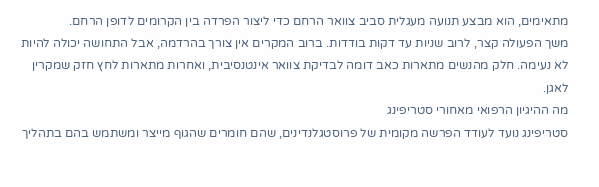מתאימים, הוא מבצע תנועה מעגלית סביב צוואר הרחם כדי ליצור הפרדה בין הקרומים לדופן הרחם.
משך הפעולה קצר, לרוב שניות עד דקות בודדות. ברוב המקרים אין צורך בהרדמה, אבל התחושה יכולה להיות לא נעימה. חלק מהנשים מתארות כאב דומה לבדיקת צוואר אינטנסיבית, ואחרות מתארות לחץ חזק שמקרין לאגן.
מה ההיגיון הרפואי מאחורי סטריפינג
סטריפינג נועד לעודד הפרשה מקומית של פרוסטגלנדינים, שהם חומרים שהגוף מייצר ומשתמש בהם בתהליך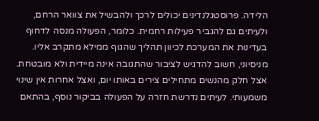הלידה. פרוסטגלנדינים יכולים לרכך ולהבשיל את צוואר הרחם, ולעיתים גם להגביר פעילות רחמית. כלומר, הפעולה מנסה לדחוף בעדינות את המערכת לכיוון תהליך שהגוף ממילא מתקרב אליו.
מניסיוני, חשוב להדגיש לציבור שהתגובה אינה מיידית ולא מובטחת. אצל חלק מהנשים מתחילים צירים באותו יום, ואצל אחרות אין שינוי משמעותי. לעיתים נדרשת חזרה על הפעולה בביקור נוסף, בהתאם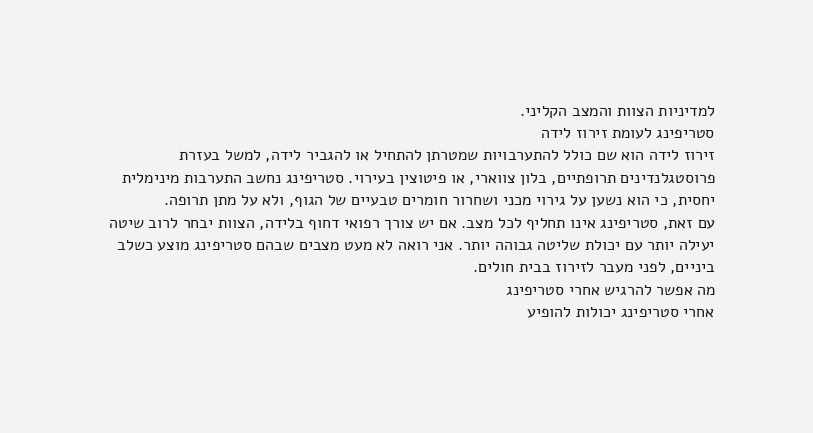למדיניות הצוות והמצב הקליני.
סטריפינג לעומת זירוז לידה
זירוז לידה הוא שם כולל להתערבויות שמטרתן להתחיל או להגביר לידה, למשל בעזרת פרוסטגלנדינים תרופתיים, בלון צווארי, או פיטוצין בעירוי. סטריפינג נחשב התערבות מינימלית יחסית, כי הוא נשען על גירוי מכני ושחרור חומרים טבעיים של הגוף, ולא על מתן תרופה.
עם זאת, סטריפינג אינו תחליף לכל מצב. אם יש צורך רפואי דחוף בלידה, הצוות יבחר לרוב שיטה יעילה יותר עם יכולת שליטה גבוהה יותר. אני רואה לא מעט מצבים שבהם סטריפינג מוצע כשלב ביניים, לפני מעבר לזירוז בבית חולים.
מה אפשר להרגיש אחרי סטריפינג
אחרי סטריפינג יכולות להופיע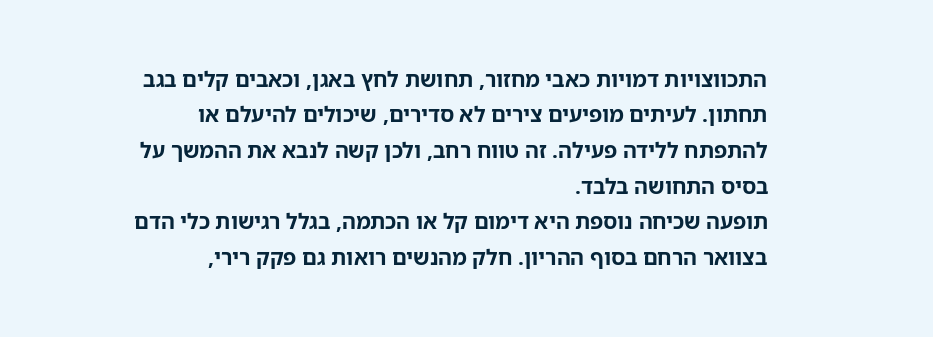התכווצויות דמויות כאבי מחזור, תחושת לחץ באגן, וכאבים קלים בגב תחתון. לעיתים מופיעים צירים לא סדירים, שיכולים להיעלם או להתפתח ללידה פעילה. זה טווח רחב, ולכן קשה לנבא את ההמשך על בסיס התחושה בלבד.
תופעה שכיחה נוספת היא דימום קל או הכתמה, בגלל רגישות כלי הדם בצוואר הרחם בסוף ההריון. חלק מהנשים רואות גם פקק רירי,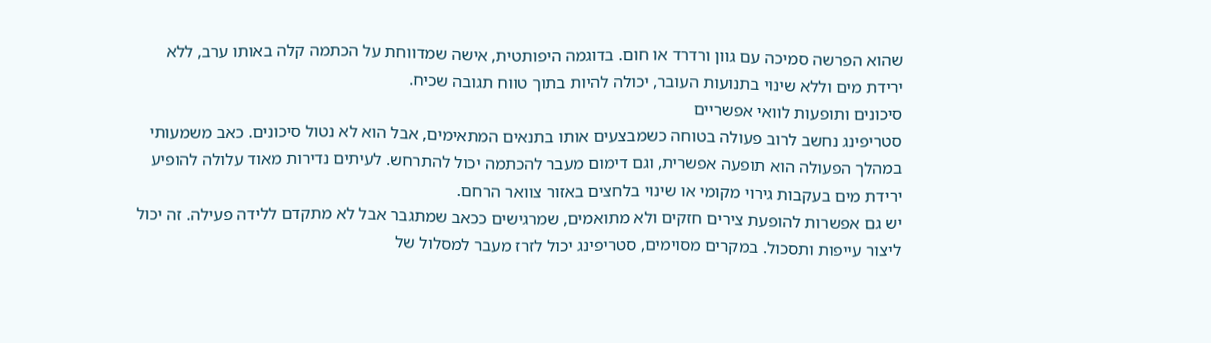שהוא הפרשה סמיכה עם גוון ורדרד או חום. בדוגמה היפותטית, אישה שמדווחת על הכתמה קלה באותו ערב, ללא ירידת מים וללא שינוי בתנועות העובר, יכולה להיות בתוך טווח תגובה שכיח.
סיכונים ותופעות לוואי אפשריים
סטריפינג נחשב לרוב פעולה בטוחה כשמבצעים אותו בתנאים המתאימים, אבל הוא לא נטול סיכונים. כאב משמעותי במהלך הפעולה הוא תופעה אפשרית, וגם דימום מעבר להכתמה יכול להתרחש. לעיתים נדירות מאוד עלולה להופיע ירידת מים בעקבות גירוי מקומי או שינוי בלחצים באזור צוואר הרחם.
יש גם אפשרות להופעת צירים חזקים ולא מתואמים, שמרגישים ככאב שמתגבר אבל לא מתקדם ללידה פעילה. זה יכול ליצור עייפות ותסכול. במקרים מסוימים, סטריפינג יכול לזרז מעבר למסלול של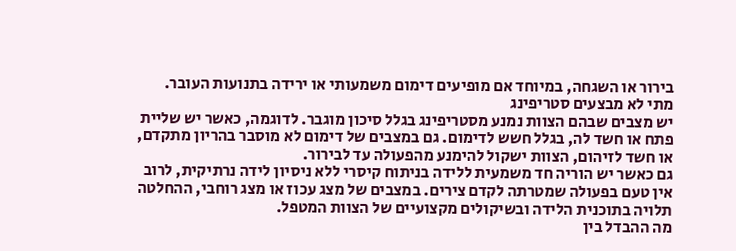בירור או השגחה, במיוחד אם מופיעים דימום משמעותי או ירידה בתנועות העובר.
מתי לא מבצעים סטריפינג
יש מצבים שבהם הצוות נמנע מסטריפינג בגלל סיכון מוגבר. לדוגמה, כאשר יש שליית פתח או חשד לה, בגלל חשש לדימום. גם במצבים של דימום לא מוסבר בהריון מתקדם, או חשד לזיהום, הצוות ישקול להימנע מהפעולה עד לבירור.
גם כאשר יש הוריה חד משמעית ללידה בניתוח קיסרי ללא ניסיון לידה נרתיקית, לרוב אין טעם בפעולה שמטרתה לקדם צירים. במצבים של מצג עכוז או מצג רוחבי, ההחלטה תלויה בתוכנית הלידה ובשיקולים מקצועיים של הצוות המטפל.
מה ההבדל בין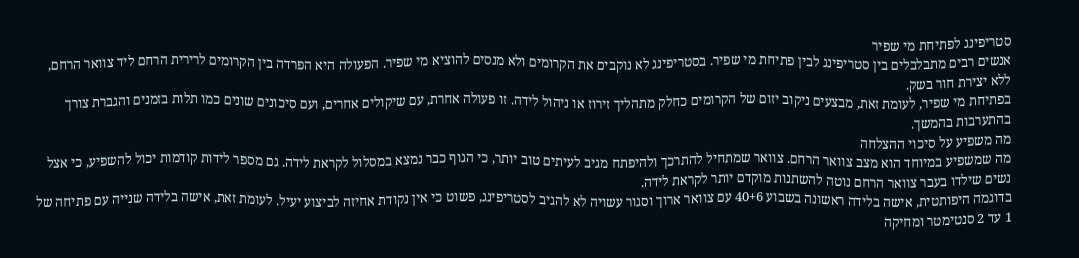סטריפינג לפתיחת מי שפיר
אנשים רבים מתבלבלים בין סטריפינג לבין פתיחת מי שפיר. בסטריפינג לא נוקבים את הקרומים ולא מנסים להוציא מי שפיר. הפעולה היא הפרדה בין הקרומים לרירית הרחם ליד צוואר הרחם, ללא יצירת חור בשק.
בפתיחת מי שפיר, לעומת זאת, מבצעים ניקוב יזום של הקרומים כחלק מתהליך זירוז או ניהול לידה. זו פעולה אחרת, עם שיקולים אחרים, ועם סיכונים שונים כמו תלות בזמנים והגברת צורך בהתערבות בהמשך.
מה משפיע על סיכוי ההצלחה
מה שמשפיע במיוחד הוא מצב צוואר הרחם. צוואר שמתחיל להתרכך ולהיפתח מגיב לעיתים טוב יותר, כי הגוף כבר נמצא במסלול לקראת לידה. גם מספר לידות קודמות יכול להשפיע, כי אצל נשים שילדו בעבר צוואר הרחם נוטה להשתנות מוקדם יותר לקראת לידה.
בדוגמה היפותטית, אישה בלידה ראשונה בשבוע 40+6 עם צוואר ארוך וסגור עשויה לא להגיב לסטריפינג, פשוט כי אין נקודת אחיזה לביצוע יעיל. לעומת זאת, אישה בלידה שנייה עם פתיחה של 1 עד 2 סנטימטר ומחיקה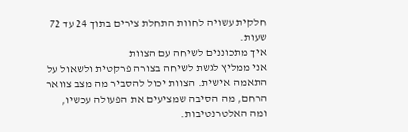חלקית עשויה לחוות התחלת צירים בתוך 24 עד 72 שעות.
איך מתכוננים לשיחה עם הצוות
אני ממליץ לגשת לשיחה בצורה פרקטית ולשאול על התאמה אישית. הצוות יכול להסביר מה מצב צוואר הרחם, מה הסיבה שמציעים את הפעולה עכשיו, ומה האלטרנטיבות.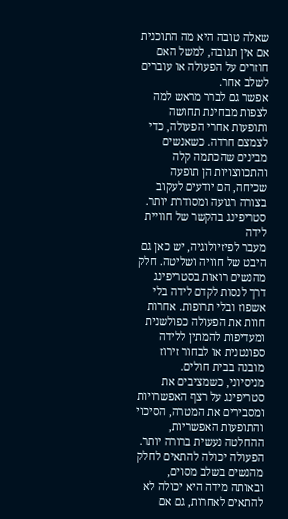שאלה טובה היא מה התוכנית אם אין תגובה, למשל האם חוזרים על הפעולה או עוברים לשלב אחר.
אפשר גם לברר מראש למה לצפות מבחינת תחושה ותופעות אחרי הפעולה, כדי לצמצם חרדה. כשאנשים מבינים שהכתמה קלה והתכווצויות הן תופעה שכיחה, הם יודעים לעקוב בצורה רגועה ומסודרת יותר.
סטריפינג בהקשר של חוויית לידה
מעבר לפיזיולוגיה, יש כאן גם היבט של חוויה ושליטה. חלק מהנשים רואות בסטריפינג דרך לנסות לקדם לידה בלי אשפוז ובלי תרופות. אחרות חוות את הפעולה כפולשנית ומעדיפות להמתין ללידה ספונטנית או לבחור זירוז מובנה בבית חולים.
מניסיוני, כשמציבים את סטריפינג על רצף האפשרויות ומסבירים את המטרה, הסיכוי והתופעות האפשריות, ההחלטה נעשית ברורה יותר. הפעולה יכולה להתאים לחלק מהנשים בשלב מסוים, ובאותה מידה היא יכולה לא להתאים לאחרות, גם אם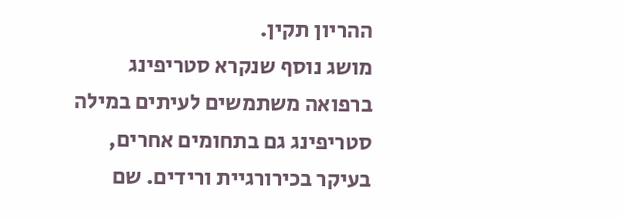ההריון תקין.
מושג נוסף שנקרא סטריפינג
ברפואה משתמשים לעיתים במילה סטריפינג גם בתחומים אחרים, בעיקר בכירורגיית ורידים. שם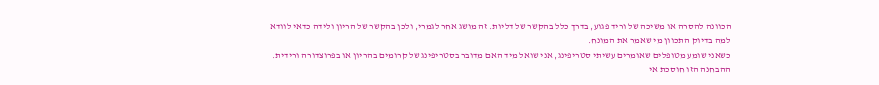הכוונה להסרה או משיכה של וריד פגוע, בדרך כלל בהקשר של דליות. זה מושג אחר לגמרי, ולכן בהקשר של הריון ולידה כדאי לוודא למה בדיוק התכוון מי שאמר את המונח.
כשאני שומע מטופלים שאומרים עשיתי סטריפינג, אני שואל מיד האם מדובר בסטריפינג של קרומים בהריון או בפרוצדורה ורידית. ההבחנה הזו חוסכת אי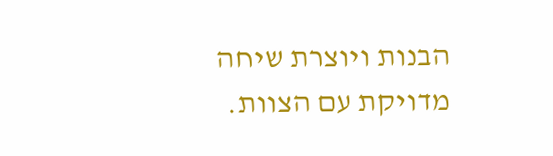הבנות ויוצרת שיחה מדויקת עם הצוות.